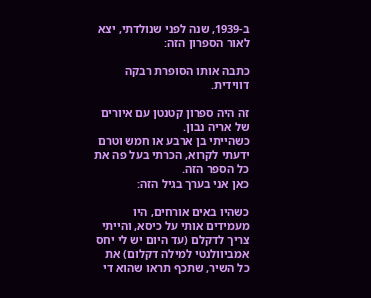ב-1939, שנה לפני שנולדתי, יצא לאור הספרון הזה:

כתבה אותו הסופרת רבקה דווידית.

זה היה ספרון קטנטן עם איורים של אריה נבון.
כשהייתי בן ארבע או חמש וטרם ידעתי לקרוא, הכרתי בעל פה את כל הספר הזה.
כאן אני בערך בגיל הזה:

כשהיו באים אורחים, היו מעמידים אותי על כיסא, והייתי צריך לדקלם (עד היום יש לי יחס אמביוולנטי למילה דקלום) את כל השיר, שתכף תראו שהוא די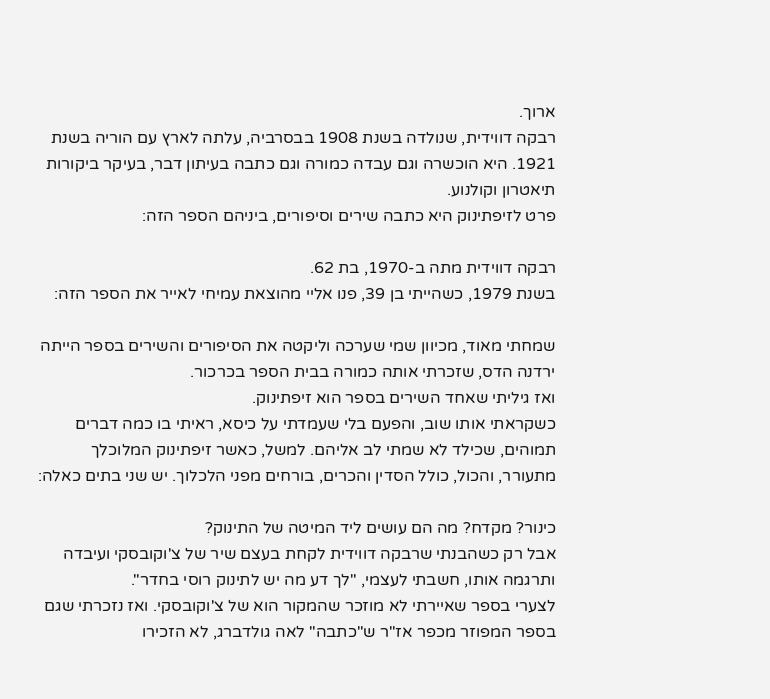ארוך.
רבקה דווידית, שנולדה בשנת 1908 בבסרביה, עלתה לארץ עם הוריה בשנת 1921. היא הוכשרה וגם עבדה כמורה וגם כתבה בעיתון דבר, בעיקר ביקורות תיאטרון וקולנוע.
פרט לזיפתינוק היא כתבה שירים וסיפורים, ביניהם הספר הזה:

רבקה דווידית מתה ב-1970, בת 62.
בשנת 1979, כשהייתי בן 39, פנו אליי מהוצאת עמיחי לאייר את הספר הזה:

שמחתי מאוד, מכיוון שמי שערכה וליקטה את הסיפורים והשירים בספר הייתה ירדנה הדס, שזכרתי אותה כמורה בבית הספר בכרכור.
ואז גיליתי שאחד השירים בספר הוא זיפתינוק.
כשקראתי אותו שוב, והפעם בלי שעמדתי על כיסא, ראיתי בו כמה דברים תמוהים, שכילד לא שמתי לב אליהם. למשל, כאשר זיפתינוק המלוכלך מתעורר, והכול, כולל הסדין והכרים, בורחים מפני הלכלוך. יש שני בתים כאלה:

כינור? מקדח? מה הם עושים ליד המיטה של התינוק?
אבל רק כשהבנתי שרבקה דווידית לקחת בעצם שיר של צ'וקובסקי ועיבדה ותרגמה אותו, חשבתי לעצמי, "לך דע מה יש לתינוק רוסי בחדר".
לצערי בספר שאיירתי לא מוזכר שהמקור הוא של צ'וקובסקי. ואז נזכרתי שגם בספר המפוזר מכפר אז"ר ש"כתבה" לאה גולדברג, לא הזכירו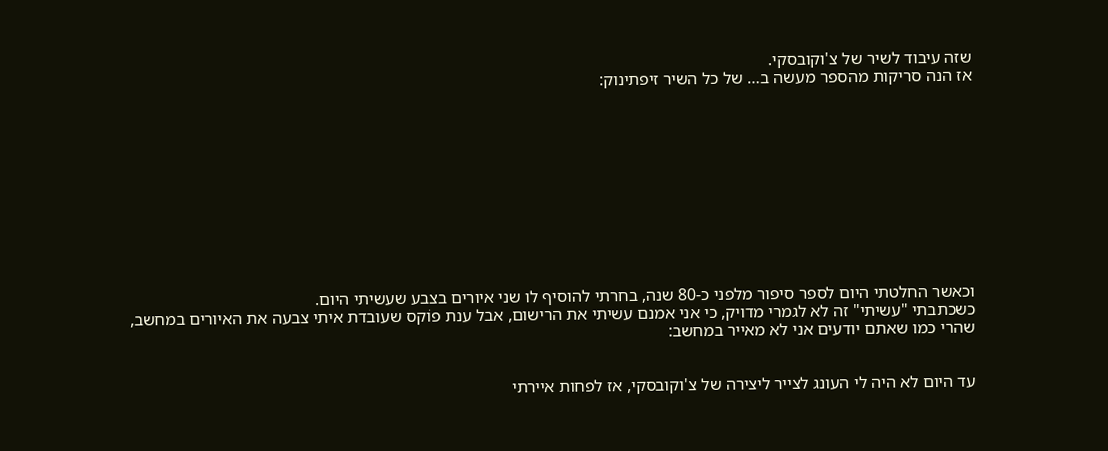שזה עיבוד לשיר של צ'וקובסקי.
אז הנה סריקות מהספר מעשה ב… של כל השיר זיפתינוק:











וכאשר החלטתי היום לספר סיפור מלפני כ-80 שנה, בחרתי להוסיף לו שני איורים בצבע שעשיתי היום.
כשכתבתי "עשיתי" זה לא לגמרי מדויק, כי אני אמנם עשיתי את הרישום, אבל ענת פוֹקס שעובדת איתי צבעה את האיורים במחשב, שהרי כמו שאתם יודעים אני לא מאייר במחשב:


עד היום לא היה לי העונג לצייר ליצירה של צ'וקובסקי, אז לפחות איירתי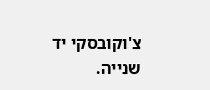צ'וקובסקי יד שנייה.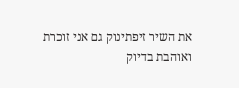את השיר זיפתינוק גם אני זוכרת ואוהבת בדיוק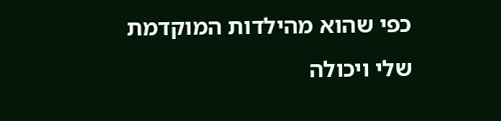כפי שהוא מהילדות המוקדמת שלי ויכולה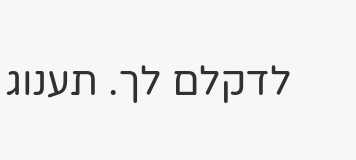לדקלם לך. תענוג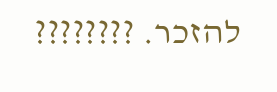להזכר. ????????